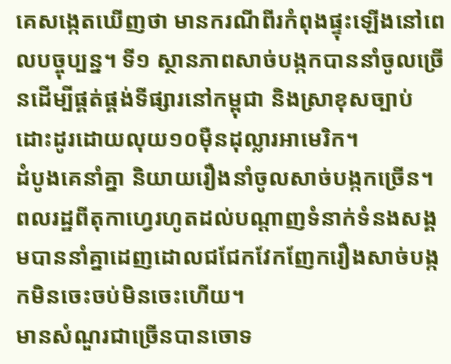គេសង្កេតឃើញថា មានករណីពីរកំពុងផ្ទុះឡើងនៅពេលបច្ចុប្បន្ន។ ទី១ ស្ថានភាពសាច់បង្កកបាននាំចូលច្រើនដើម្បីផ្គត់ផ្គង់ទីផ្សារនៅកម្ពុជា និងស្រាខុសច្បាប់ដោះដូរដោយលុយ១០ម៉ឺនដុល្លារអាមេរិក។
ដំបូងគេនាំគ្នា និយាយរឿងនាំចូលសាច់បង្កកច្រើន។ ពលរដ្ឋពីតុកាហ្វេរហូតដល់បណ្តាញទំនាក់ទំនងសង្គមបាននាំគ្នាដេញដោលជជែកវែកញែករឿងសាច់បង្កកមិនចេះចប់មិនចេះហើយ។
មានសំណួរជាច្រើនបានចោទ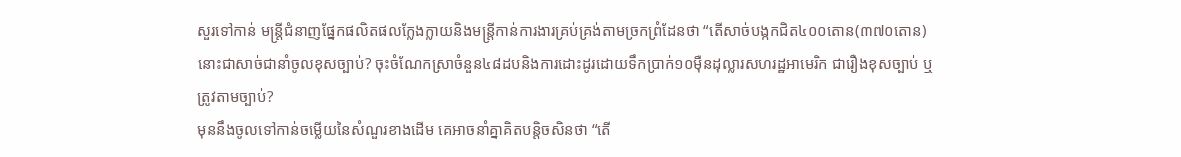សួរទៅកាន់ មន្ត្រីជំនាញផ្នែកផលិតផលក្លែងក្លាយនិងមន្ត្រីកាន់ការងារគ្រប់គ្រង់តាមច្រកព្រំដែនថា “តើសាច់បង្កកជិត៤០០តោន(៣៧០តោន)នោះជាសាច់ជានាំចូលខុសច្បាប់? ចុះចំណែកស្រាចំនួន៤៨ដបនិងការដោះដូរដោយទឹកប្រាក់១០ម៉ឺនដុល្លារសហរដ្ឋអាមេរិក ជារឿងខុសច្បាប់ ឬត្រូវតាមច្បាប់?
មុននឹងចូលទៅកាន់ចម្លើយនៃសំណួរខាងដើម គេអាចនាំគ្នាគិតបន្តិចសិនថា “តើ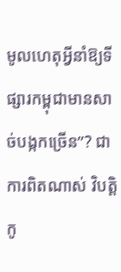មូលហេតុអ្វីនាំឱ្យទីផ្សារកម្ពុជាមានសាច់បង្កកច្រើន”? ជាការពិតណាស់ វិបត្តិកូ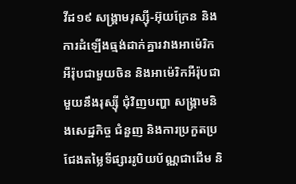វីដ១៩ សង្គ្រាមរុស្ស៊ី-អ៊ុយក្រែន និងការដំឡើងធ្មង់ដាក់គ្នារវាងអាម៉េរិកអឺរ៉ុបជាមួយចិន និងអាម៉េរិកអឺរ៉ុបជាមួយនឹងរុស្ស៊ី ជុំវិញបញ្ហា សង្គ្រាមនិងសេដ្ឋកិច្ច ជំនួញ និងការប្រកួតប្រជែងតម្លៃទីផ្សាររូបិយប័ណ្ណជាដើម និ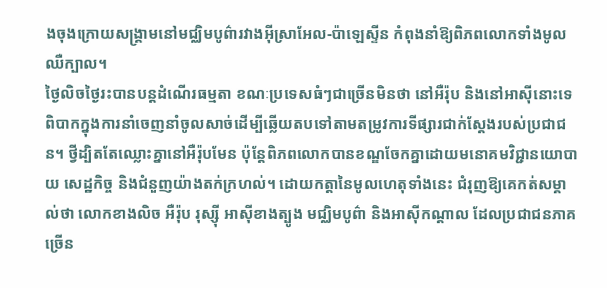ងចុងក្រោយសង្គ្រាមនៅមជ្ឈិមបូព៌ារវាងអ៊ីស្រាអែល-ប៉ាឡេស្ទីន កំពុងនាំឱ្យពិភពលោកទាំងមូលឈឺក្បាល។
ថ្ងៃលិចថ្ងៃរះបានបន្តដំណើរធម្មតា ខណៈប្រទេសធំៗជាច្រើនមិនថា នៅអឺរ៉ុប និងនៅអាស៊ីនោះទេ ពិបាកក្នុងការនាំចេញនាំចូលសាច់ដើម្បីឆ្លើយតបទៅតាមតម្រូវការទីផ្សារជាក់ស្តែងរបស់ប្រជាជន។ ថ្វីដ្បិតតែឈ្លោះគ្នានៅអឺរ៉ុបមែន ប៉ុន្តែពិភពលោកបានខណ្ឌចែកគ្នាដោយមនោគមវិជ្ជានយោបាយ សេដ្ឋកិច្ច និងជំនួញយ៉ាងតក់ក្រហល់។ ដោយកត្តានៃមូលហេតុទាំងនេះ ជំរុញឱ្យគេកត់សម្គាល់ថា លោកខាងលិច អឺរ៉ុប រុស្ស៊ី អាស៊ីខាងត្បូង មជ្ឈិមបូព៌ា និងអាស៊ីកណ្តាល ដែលប្រជាជនភាគច្រើន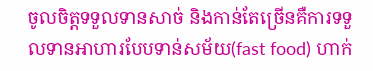ចូលចិត្តទទួលទានសាច់ និងកាន់តែច្រើនគឺការទទួលទានអាហារបែបទាន់សម័យ(fast food) ហាក់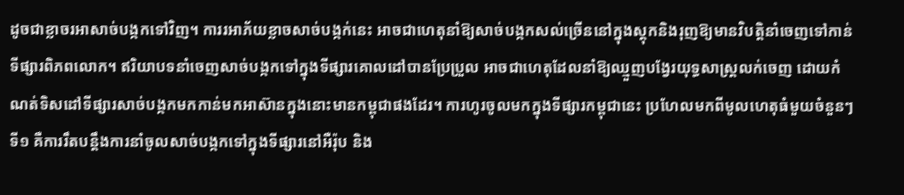ដូចជាខ្លាចរអាសាច់បង្កកទៅវិញ។ ការរអាភ័យខ្លាចសាច់បង្កក់នេះ អាចជាហេតុនាំឱ្យសាច់បង្កកសល់ច្រើននៅក្នុងស្តុកនិងរុញឱ្យមានវិបត្តិនាំចេញទៅកាន់ទីផ្សារពិភពលោក។ ឥរិយាបទនាំចេញសាច់បង្កកទៅក្នុងទីផ្សារគោលដៅបានប្រែប្រួល អាចជាហេតុដែលនាំឱ្យឈ្មួញបង្វែរយុទ្ធសាស្ត្រលក់ចេញ ដោយកំណត់ទិសដៅទីផ្សារសាច់បង្កកមកកាន់មកអាស៊ានក្នុងនោះមានកម្ពុជាផងដែរ។ ការហូរចូលមកក្នុងទីផ្សារកម្ពុជានេះ ប្រហែលមកពីមូលហេតុធំមួយចំនួនៗ ទី១ គឺការរឹតបន្តឹងការនាំចូលសាច់បង្កកទៅក្នុងទីផ្សារនៅអឺរ៉ុប និង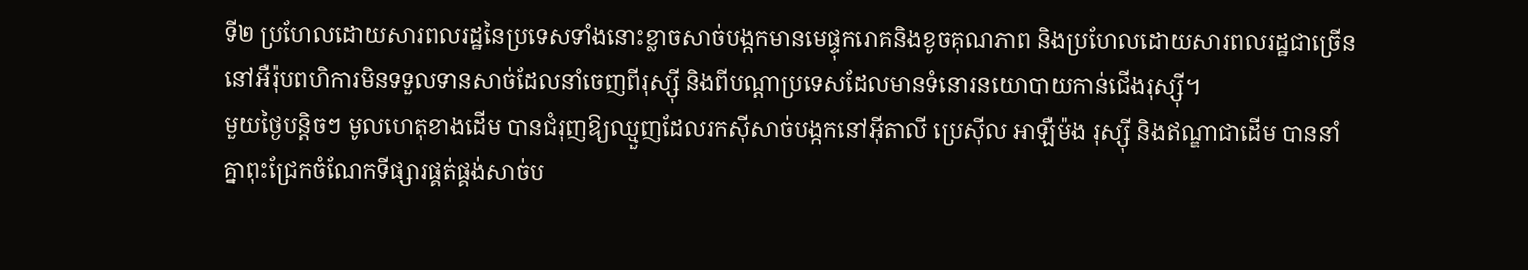ទី២ ប្រហែលដោយសារពលរដ្ឋនៃប្រទេសទាំងនោះខ្លាចសាច់បង្កកមានមេផ្ទុករោគនិងខូចគុណភាព និងប្រហែលដោយសារពលរដ្ឋជាច្រើននៅអឺរ៉ុបពហិការមិនទទួលទានសាច់ដែលនាំចេញពីរុស្ស៊ី និងពីបណ្តាប្រទេសដែលមានទំនោរនយោបាយកាន់ជើងរុស្ស៊ី។
មួយថ្ងៃបន្តិចៗ មូលហេតុខាងដើម បានជំរុញឱ្យឈ្មួញដែលរកស៊ីសាច់បង្កកនៅអ៊ីតាលី ប្រេស៊ីល អាឡឺម៉ង រុស្ស៊ី និងឥណ្ឌាជាដើម បាននាំគ្នាពុះជ្រែកចំណែកទីផ្សារផ្គត់ផ្គង់សាច់ប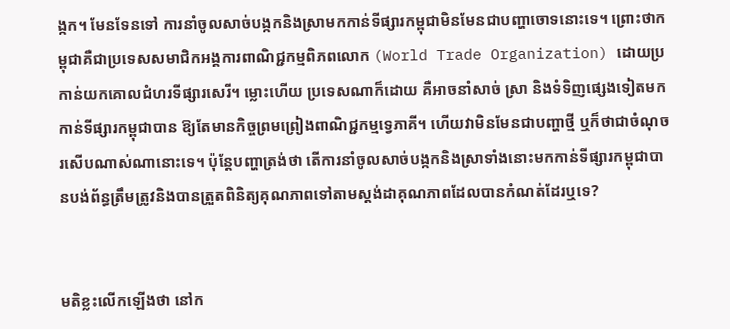ង្កក។ មែនទែនទៅ ការនាំចូលសាច់បង្កកនិងស្រាមកកាន់ទីផ្សារកម្ពុជាមិនមែនជាបញ្ហាចោទនោះទេ។ ព្រោះថាកម្ពុជាគឺជាប្រទេសសមាជិកអង្គការពាណិជ្ជកម្មពិភពលោក (World Trade Organization) ដោយប្រកាន់យកគោលជំហរទីផ្សារសេរី។ ម្លោះហើយ ប្រទេសណាក៏ដោយ គឺអាចនាំសាច់ ស្រា និងទំទិញផ្សេងទៀតមកកាន់ទីផ្សារកម្ពុជាបាន ឱ្យតែមានកិច្ចព្រមព្រៀងពាណិជ្ជកម្មទ្វេភាគី។ ហើយវាមិនមែនជាបញ្ហាថ្មី ឬក៏ថាជាចំណុចរសើបណាស់ណានោះទេ។ ប៉ុន្តែបញ្ហាត្រង់ថា តើការនាំចូលសាច់បង្កកនិងស្រាទាំងនោះមកកាន់ទីផ្សារកម្ពុជាបានបង់ព័ន្ធត្រឹមត្រូវនិងបានត្រួតពិនិត្យគុណភាពទៅតាមស្តង់ដាគុណភាពដែលបានកំណត់ដែរឬទេ?


មតិខ្លះលើកឡើងថា នៅក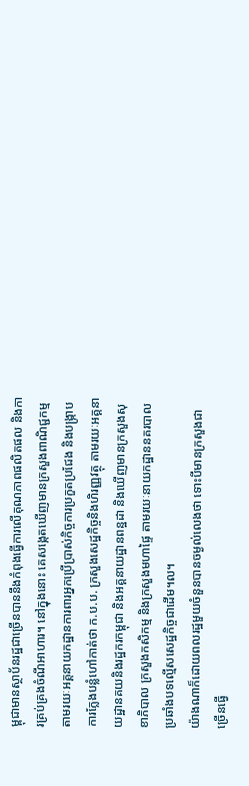ម្ពុជាមានស្ថាប័នរដ្ឋជាច្រើនបាននឹងកំពុងធ្វើការលើគុណភាពផលិតផល និងការគ្រប់គ្រងចំណីអាហារ។ នៅក្នុងនោះ គេសង្កេតឃើញមានក្រសួងពាណិជ្ជកម្មតាមរយៈអគ្គនាយកដ្ឋានការពារអ្នកប្រើប្រាស់កិច្ចការប្រកួតប្រជែង និងបង្ក្រាបការក្លែងបន្លំហៅកាត់ថា ក.ប.ប. ក្រសួងសេដ្ឋកិច្ចនិងហិរញ្ញវត្ថុ តាមរយៈអគ្គនាយដ្ឋានគយនិងរដ្ឋករកម្ពុជា និងអគ្គនាយដ្ឋានពន្ឋដា និងឃើញមានក្រសួងសុខាភិបាល ក្រសួងកសិកម្ម និងក្រសួងមហាផ្ទៃ តាមរយៈនាយកដ្ឋាននគរបាលប្រឆាំងបទល្មើសសេដ្ឋកិច្ចជាដើម។ល។
យ៉ាងណាក៏ដោយពលរដ្ឋមួយចំនួនបានចម្ងល់លេងថា ទោះបីមានក្រសួងជាច្រើនធ្វើ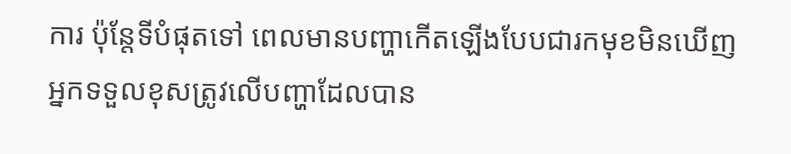ការ ប៉ុន្តែទីបំផុតទៅ ពេលមានបញ្ហាកើតឡើងបែបជារកមុខមិនឃើញអ្នកទទួលខុសត្រូវលើបញ្ហាដែលបាន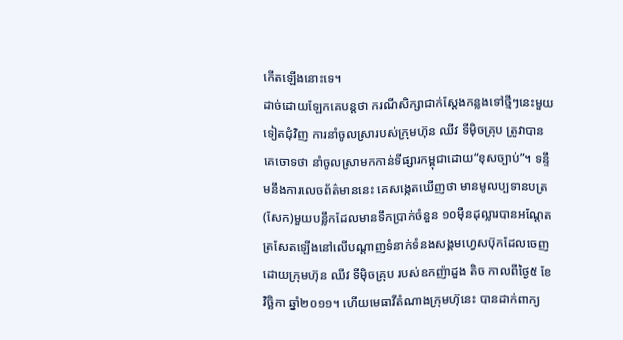កើតឡើងនោះទេ។
ដាច់ដោយឡែកគេបន្តថា ករណីសិក្សាជាក់ស្តែងកន្លងទៅថ្មីៗនេះមួយទៀតជុំវិញ ការនាំចូលស្រារបស់ក្រុមហ៊ុន ឈីវ ទីម៉ិចគ្រុប ត្រូវាបានគេចោទថា នាំចូលស្រាមកកាន់ទីផ្សារកម្ពុជាដោយ“ខុសច្បាប់”។ ទន្ទឹមនឹងការលេចព័ត៌មាននេះ គេសង្កេតឃើញថា មានមូលប្បទានបត្រ(សែក)មួយបន្លឹកដែលមានទឹកប្រាក់ចំនួន ១០ម៉ឺនដុល្លារបានអណ្តែតត្រសែតឡើងនៅលើបណ្តាញទំនាក់ទំនងសង្គមហ្វេសប៊ុកដែលចេញដោយក្រុមហ៊ុន ឈីវ ទីម៉ិចគ្រុប របស់ឧកញ៉ាដួង តិច កាលពីថ្ងៃ៥ ខែវិច្ឆិកា ឆ្នាំ២០១១។ ហើយមេធាវីតំណាងក្រុមហ៊ុនេះ បានដាក់ពាក្យ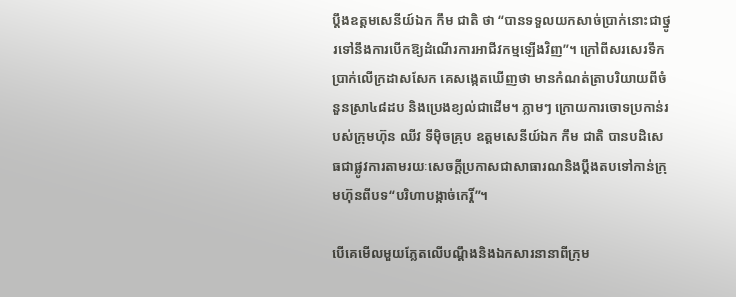ប្តឹងឧត្តមសេនីយ៍ឯក កឹម ជាតិ ថា “បានទទួលយកសាច់ប្រាក់នោះជាថ្នូរទៅនឹងការបើកឱ្យដំណើរការអាជីវកម្មឡើងវិញ”។ ក្រៅពីសរសេរទឹកប្រាក់លើក្រដាសសែក គេសង្កេតឃើញថា មានកំណត់ត្រាបរិយាយពីចំនួនស្រា៤៨ដប និងប្រេងខ្យល់ជាដើម។ ភ្លាមៗ ក្រោយការចោទប្រកាន់របស់ក្រុមហ៊ុន ឈីវ ទីម៉ិចគ្រុប ឧត្តមសេនីយ៍ឯក កឹម ជាតិ បានបដិសេធជាផ្លូវការតាមរយៈសេចក្តីប្រកាសជាសាធារណនិងប្តឹងតបទៅកាន់ក្រុមហ៊ុនពីបទ“បរិហាបង្កាច់កេរ្តិ៍”។

បើគេមើលមួយភ្លែតលើបណ្តឹងនិងឯកសារនានាពីក្រុម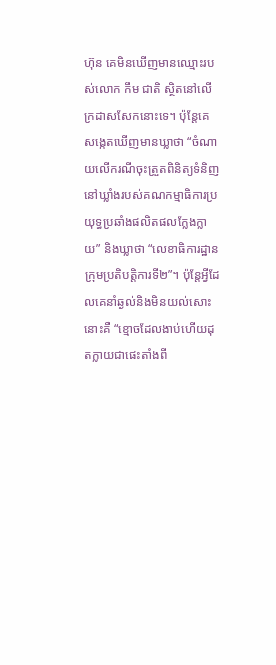ហ៊ុន គេមិនឃើញមានឈ្មោះរបស់លោក កឹម ជាតិ ស្ថិតនៅលើក្រដាសសែកនោះទេ។ ប៉ុន្តែគេសង្កេតឃើញមានឃ្លាថា “ចំណាយលើករណីចុះត្រួតពិនិត្យទំនិញនៅឃ្លាំងរបស់គណកម្មាធិការប្រយុទ្ធប្រឆាំងផលិតផលក្លែងក្លាយ” និងឃ្លាថា “លេខាធិការដ្ឋានក្រុមប្រតិបត្តិការទី២”។ ប៉ុន្តែអ្វីដែលគេនាំឆ្ងល់និងមិនយល់សោះនោះគឺ “ខ្មោចដែលងាប់ហើយដុតក្លាយជាផេះតាំងពី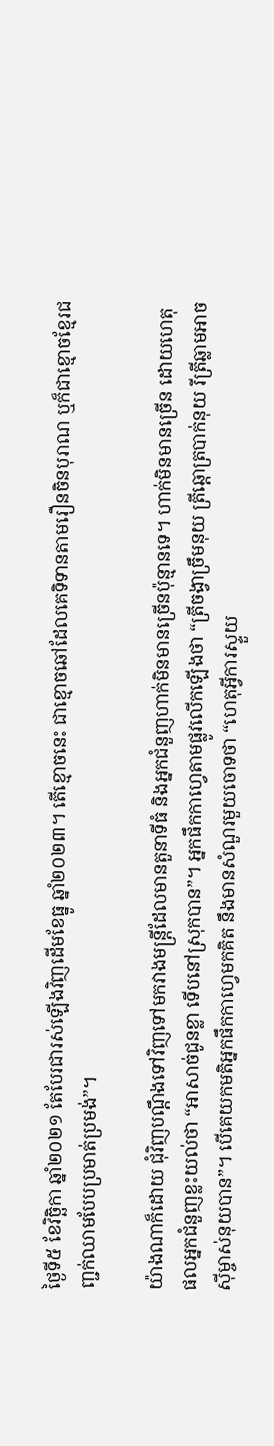ថ្ងៃទី៥ ខែវិច្ឆិកា ឆ្នាំ២០២១ តែបែរជារស់ឡើងវិញដើមខែធ្នូ ឆ្នាំ២០២៣។ តើខ្មោចនេះ ជាខ្មោចឆៅដែលគេទិទានតាមរឿនចិនបុរាណ ឬក៏ជាខ្មោចខ្មែរជញ្ជក់ឈាមបែបប្រមាត់ប្រមង់”។

យ៉ាងណាក៏ដោយ ជុំវិញបណ្តឹងទៅវិញទៅមកវាងមន្ត្រីដែលមានតួនាទីធំ និងអ្នកជំនួញហាក់មិនមានច្រើនប៉ុន្មានទេ។ ហាក់មិនមានច្រើន ដោយហេតុផលអ្នកជំនួញខ្លះយល់ថា “អាសាច់ជូនខ្លា ទើបនៅស្រុកបាន”។ អ្នកផឹកកាហ្វេតាមផ្លូវលើកឡើងថា “ត្រីចង្វាច្រឹមនុយ ត្រីឆ្ដោត្របាក់នុយ រីត្រីឆ្លាមអាចស៊ីម្ចាស់នុយបាន”។ បើគេយកមតិអ្នកផឹកកាហ្វេមកគិត នឹងមានសំណួរមួយចោទថា “ហេតុអ្វីការស្ទួយ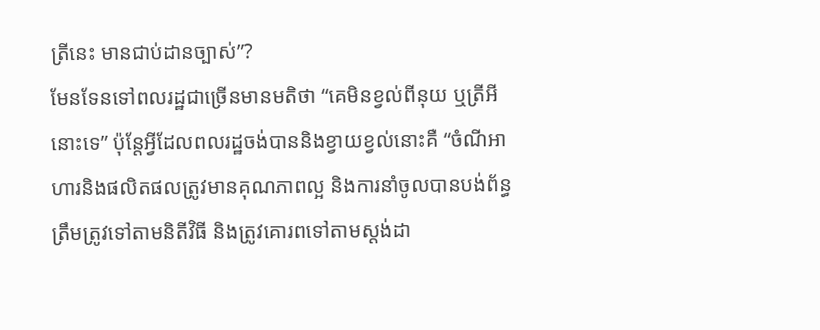ត្រីនេះ មានជាប់ដានច្បាស់”?
មែនទែនទៅពលរដ្ឋជាច្រើនមានមតិថា “គេមិនខ្វល់ពីនុយ ឬត្រីអីនោះទេ” ប៉ុន្តែអ្វីដែលពលរដ្ឋចង់បាននិងខ្វាយខ្វល់នោះគឺ “ចំណីអាហារនិងផលិតផលត្រូវមានគុណភាពល្អ និងការនាំចូលបានបង់ព័ន្ធត្រឹមត្រូវទៅតាមនិតីវិធី និងត្រូវគោរពទៅតាមស្តង់ដា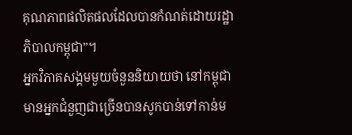គុណភាពផលិតផលដែលបានកំណត់ដោយរដ្ឋាភិបាលកម្ពុជា”។
អ្នកវិភាគសង្គមមួយចំនួននិយាយថា នៅកម្ពុជាមានអ្នកជំនួញជាច្រើនបានសូកបាន់ទៅកាន់ម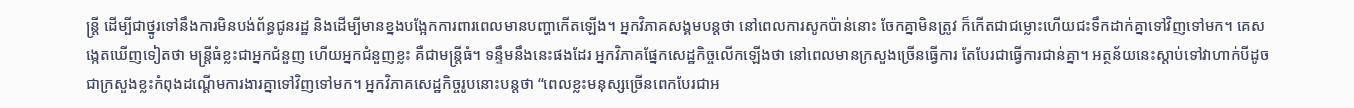ន្ត្រី ដើម្បីជាថ្នូរទៅនឹងការមិនបង់ព័ន្ធជូនរដ្ឋ និងដើម្បីមានខ្នងបង្អែកការពារពេលមានបញ្ហាកើតឡើង។ អ្នកវិភាគសង្គមបន្តថា នៅពេលការសូកប៉ាន់នោះ ចែកគ្នាមិនត្រូវ ក៏កើតជាជម្លោះហើយជះទឹកដាក់គ្នាទៅវិញទៅមក។ គេសង្កេតឃើញទៀតថា មន្ត្រីធំខ្លះជាអ្នកជំនួញ ហើយអ្នកជំនួញខ្លះ គឺជាមន្ត្រីធំ។ ទន្ទឹមនឹងនេះផងដែរ អ្នកវិភាគផ្នែកសេដ្ឋកិច្ចលើកឡើងថា នៅពេលមានក្រសួងច្រើនធ្វើការ តែបែរជាធ្វើការជាន់គ្នា។ អត្ថន័យនេះស្តាប់ទៅវាហាក់បីដូចជាក្រសួងខ្លះកំពុងដណ្តើមការងារគ្នាទៅវិញទៅមក។ អ្នកវិភាគសេដ្ឋកិច្ចរូបនោះបន្តថា “ពេលខ្លះមនុស្សច្រើនពេកបែរជាអ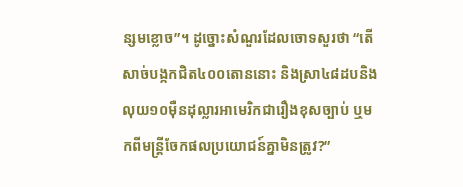ន្សមខ្លោច”។ ដូច្នោះសំណួរដែលចោទសួរថា “តើសាច់បង្កកជិត៤០០តោននោះ និងស្រា៤៨ដបនិងលុយ១០ម៉ឺនដុល្លារអាមេរិកជារឿងខុសច្បាប់ ឬមកពីមន្ត្រីចែកផលប្រយោជន៍គ្នាមិនត្រូវ?”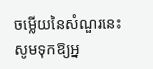ចម្លើយនៃសំណួរនេះ សូមទុកឱ្យអ្ន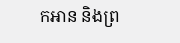កអាន និងព្រ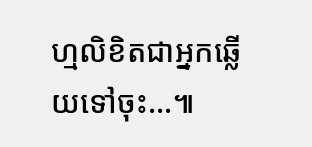ហ្មលិខិតជាអ្នកឆ្លើយទៅចុះ…៕